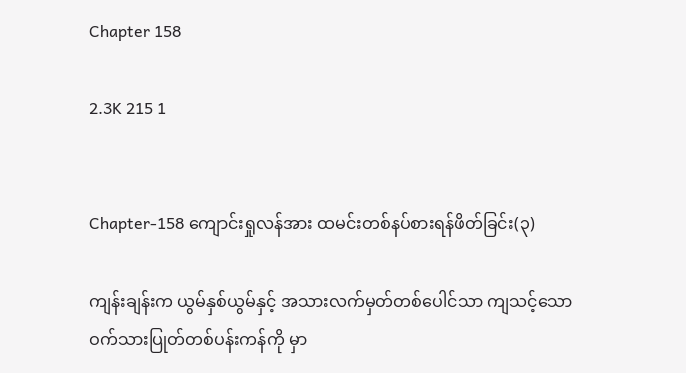Chapter 158

2.3K 215 1


Chapter-158 ကျောင်းရှုလန်အား ထမင်းတစ်နပ်စားရန်ဖိတ်ခြင်း(၃)

ကျန်းချန်းက ယွမ်နှစ်ယွမ်နှင့် အသားလက်မှတ်တစ်ပေါင်သာ ကျသင့်သော ဝက်သားပြုတ်တစ်ပန်းကန်ကို မှာ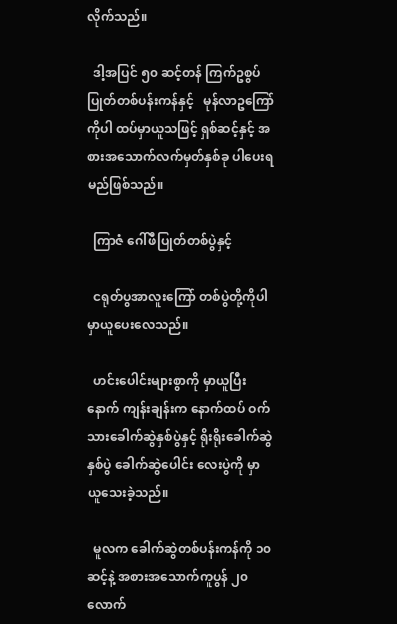လိုက်သည်။

  ဒါ့အပြင် ၅၀ ဆင့်တန် ကြက်ဥစွပ်ပြုတ်တစ်ပန်းကန်နှင့်   မုန်လာဥကြော် ကိုပါ ထပ်မှာယူသဖြင့် ရှစ်ဆင့်နှင့် အစားအသောက်လက်မှတ်နှစ်ခု ပါပေးရမည်ဖြစ်သည်။

  ကြာဇံ ဂေါ်ဖီပြုတ်တစ်ပွဲနှင့်

  ငရုတ်ပွအာလူးကြော် တစ်ပွဲတို့ကိုပါမှာယူပေးလေသည်။

  ဟင်းပေါင်းများစွာကို မှာယူပြီးနောက် ကျန်းချန်းက နောက်ထပ် ဝက်သားခေါက်ဆွဲနှစ်ပွဲနှင့် ရိုးရိုးခေါက်ဆွဲနှစ်ပွဲ ခေါက်ဆွဲပေါင်း လေးပွဲကို မှာယူ‌သေးခဲ့သည်။

  မူလက ခေါက်ဆွဲတစ်ပန်းကန်ကို ၁၀ ဆင့်နဲ့ အစားအသောက်ကူပွန် ၂၀လောက်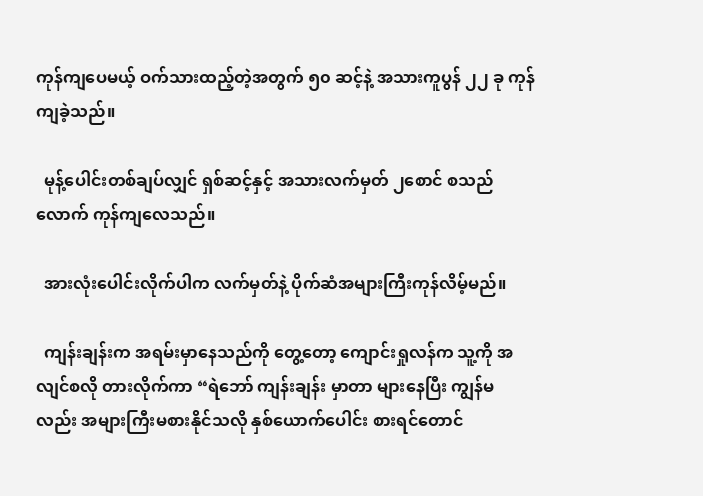ကုန်ကျပေမယ့် ဝက်သားထည့်တဲ့အတွက် ၅၀ ဆင့်နဲ့ အသားကူပွန် ၂၂ ခု ကုန်ကျခဲ့သည်။

  မုန့်ပေါင်းတစ်ချပ်လျှင် ရှစ်ဆင့်နှင့် အသားလက်မှတ် ၂စောင် စသည်လောက် ကုန်ကျလေသည်။

  အားလုံးပေါင်းလိုက်ပါက လက်မှတ်နဲ့ ပိုက်ဆံအများကြီးကုန်လိမ့်မည်။

  ကျန်းချန်းက အရမ်းမှာနေသည်ကို‌ တွေ့တော့ ကျောင်းရှုလန်က သူ့ကို အလျင်စလို တားလိုက်ကာ “ရဲဘော် ကျန်းချန်း မှာတာ များနေပြီး ကျွန်မလည်း အများကြီးမစားနိုင်သလို နှစ်ယောက်ပေါင်း စားရင်တောင်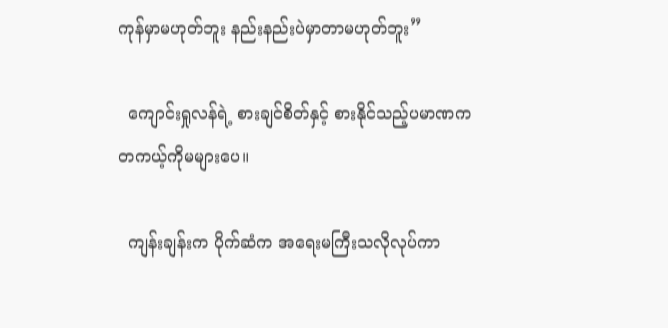ကုန်မှာမဟုတ်ဘူး နည်းနည်းပဲမှာတာမဟုတ်ဘူး”

  ကျောင်းရှုလန်ရဲ့ စားချင်စိတ်နှင့် စားနိုင်သည့်ပမာဏက တကယ့်ကိုမများပေ။

  ကျန်းချန်းက ပိုက်ဆံက အရေးမကြီးသလိုလုပ်ကာ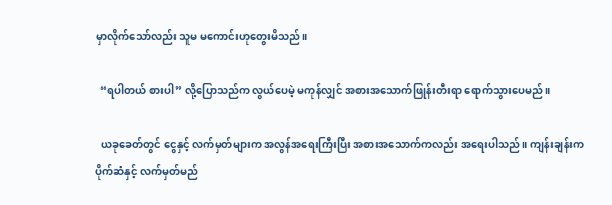မှာလိုက်သော်လည်း သူမ မကောင်းဟုတွေးမိသည်။

  “ရပါတယ် စားပါ” လို့ပြောသည်က လွယ်ပေမဲ့ မကုန်လျှင် အစားအသောက်ဖြုန်းတီးရာ ရောက်သွားပေမည်။

  ယခုခေတ်တွင် ငွေနှင့် လက်မှတ်များက အလွန်အရေးကြီးပြီး အစားအသောက်ကလည်း အရေးပါသည်။ ကျန်းချန်းက ပိုက်ဆံနှင့် လက်မှတ်မည်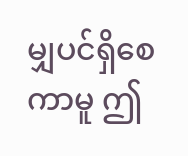မျှပင်ရှိစေကာမူ ဤ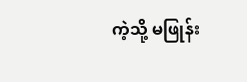ကဲ့သို့ မဖြုန်း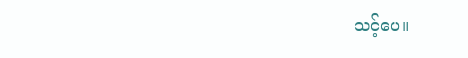သင့်ပေ။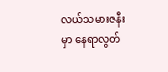လယ်သမားဇနီးမှာ နေရာလွတ်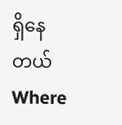ရှိနေတယ်Where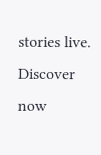stories live. Discover now